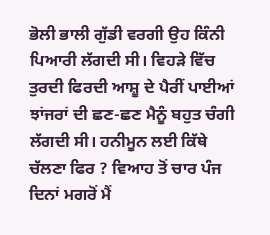ਭੋਲੀ ਭਾਲੀ ਗੁੱਡੀ ਵਰਗੀ ਉਹ ਕਿੰਨੀ ਪਿਆਰੀ ਲੱਗਦੀ ਸੀ। ਵਿਹੜੇ ਵਿੱਚ ਤੁਰਦੀ ਫਿਰਦੀ ਆਸ਼ੂ ਦੇ ਪੈਰੀਂ ਪਾਈਆਂ ਝਾਂਜਰਾਂ ਦੀ ਛਣ-ਛਣ ਮੈਨੂੰ ਬਹੁਤ ਚੰਗੀ ਲੱਗਦੀ ਸੀ। ਹਨੀਮੂਨ ਲਈ ਕਿੱਥੇ ਚੱਲਣਾ ਫਿਰ ? ਵਿਆਹ ਤੋਂ ਚਾਰ ਪੰਜ ਦਿਨਾਂ ਮਗਰੋਂ ਮੈਂ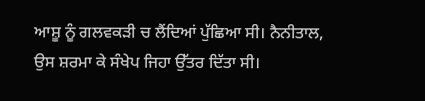ਆਸ਼ੂ ਨੂੰ ਗਲਵਕੜੀ ਚ ਲੈਂਦਿਆਂ ਪੁੱਛਿਆ ਸੀ। ਨੈਨੀਤਾਲ, ਉਸ ਸ਼ਰਮਾ ਕੇ ਸੰਖੇਪ ਜਿਹਾ ਉੱਤਰ ਦਿੱਤਾ ਸੀ।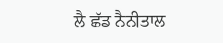ਲੈ ਛੱਡ ਨੈਨੀਤਾਲ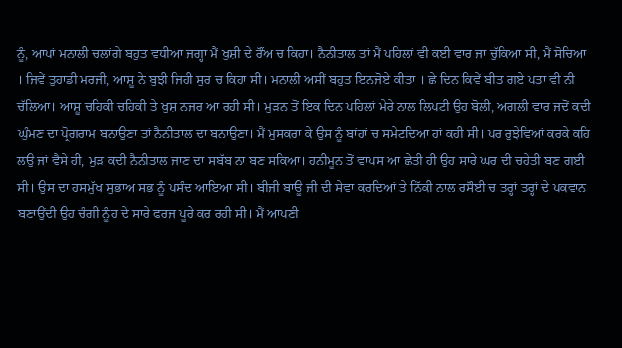ਨੂੰ, ਆਪਾਂ ਮਨਾਲੀ ਚਲਾਂਗੇ ਬਹੁਤ ਵਧੀਆ ਜਗ੍ਹਾ ਮੈਂ ਖੁਸ਼ੀ ਦੇ ਰੌਂਅ ਚ ਕਿਹਾ। ਨੈਨੀਤਾਲ ਤਾਂ ਮੈਂ ਪਹਿਲਾਂ ਵੀ ਕਈ ਵਾਰ ਜਾ ਚੁੱਕਿਆ ਸੀ, ਮੈਂ ਸੋਚਿਆ । ਜਿਵੇਂ ਤੁਹਾਡੀ ਮਰਜੀ, ਆਸ਼ੂ ਨੇ ਬੁਝੀ ਜਿਹੀ ਸੁਰ ਚ ਕਿਹਾ ਸੀ। ਮਨਾਲੀ ਅਸੀਂ ਬਹੁਤ ਇਨਜੋਏ ਕੀਤਾ । ਛੇ ਦਿਨ ਕਿਵੇਂ ਬੀਤ ਗਏ ਪਤਾ ਵੀ ਨੀ ਚੱਲਿਆ। ਆਸ਼ੂ ਚਹਿਕੀ ਚਹਿਕੀ ਤੇ ਖੁਸ਼ ਨਜਰ ਆ ਰਹੀ ਸੀ। ਮੁੜਨ ਤੋਂ ਇਕ ਦਿਨ ਪਹਿਲਾਂ ਮੇਰੇ ਨਾਲ ਲਿਪਟੀ ਉਹ ਬੋਲੀ, ਅਗਲੀ ਵਾਰ ਜਦੋਂ ਕਦੀ ਘੁੰਮਣ ਦਾ ਪ੍ਰੋਗਰਾਮ ਬਨਾਉਣਾ ਤਾਂ ਨੈਨੀਤਾਲ ਦਾ ਬਨਾਉਣਾ। ਮੈਂ ਮੁਸਕਰਾ ਕੇ ਉਸ ਨੂੰ ਬਾਂਹਾਂ ਚ ਸਮੇਟਦਿਆ ਹਾਂ ਕਹੀ ਸੀ। ਪਰ ਰੁਝੇਵਿਆਂ ਕਰਕੇ ਕਹਿ ਲਉ ਜਾਂ ਵੈਸੇ ਹੀ, ਮੁੜ ਕਦੀ ਨੈਨੀਤਾਲ ਜਾਣ ਦਾ ਸਬੱਬ ਨਾ ਬਣ ਸਕਿਆ। ਹਨੀਮੂਨ ਤੋਂ ਵਾਪਸ ਆ ਛੇਤੀ ਹੀ ਉਹ ਸਾਰੇ ਘਰ ਦੀ ਚਹੇਤੀ ਬਣ ਗਈ ਸੀ। ਉਸ ਦਾ ਹਸਮੁੱਖ ਸੁਭਾਅ ਸਭ ਨੂੰ ਪਸੰਦ ਆਇਆ ਸੀ। ਬੀਜੀ ਬਾਊ ਜੀ ਦੀ ਸੇਵਾ ਕਰਦਿਆਂ ਤੇ ਨਿੱਕੀ ਨਾਲ ਰਸੌਈ ਚ ਤਰ੍ਹਾਂ ਤਰ੍ਹਾਂ ਦੇ ਪਕਵਾਨ ਬਣਾਉਂਦੀ ਉਹ ਚੰਗੀ ਨੂੰਹ ਦੇ ਸਾਰੇ ਫਰਜ ਪੂਰੇ ਕਰ ਰਹੀ ਸੀ। ਮੈਂ ਆਪਣੀ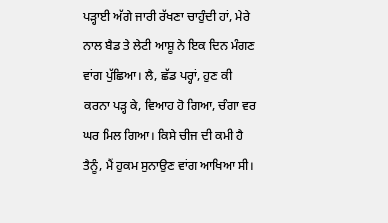ਪੜ੍ਹਾਈ ਅੱਗੇ ਜਾਰੀ ਰੱਖਣਾ ਚਾਹੁੰਦੀ ਹਾਂ, ਮੇਰੇ ਨਾਲ ਬੈਡ ਤੇ ਲੇਟੀ ਆਸ਼ੂ ਨੇ ਇਕ ਦਿਨ ਮੰਗਣ ਵਾਂਗ ਪੁੱਛਿਆ। ਲੈ, ਛੱਡ ਪਰ੍ਹਾਂ, ਹੁਣ ਕੀ ਕਰਨਾ ਪੜ੍ਹ ਕੇ, ਵਿਆਹ ਹੋ ਗਿਆ, ਚੰਗਾ ਵਰ ਘਰ ਮਿਲ ਗਿਆ। ਕਿਸੇ ਚੀਜ ਦੀ ਕਮੀ ਹੈ ਤੈਨੂੰ, ਮੈਂ ਹੁਕਮ ਸੁਨਾਉਣ ਵਾਂਗ ਆਖਿਆ ਸੀ।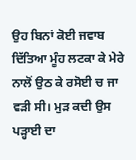ਉਹ ਬਿਨਾਂ ਕੋਈ ਜਵਾਬ ਦਿੱਤਿਆ ਮੂੰਹ ਲਟਕਾ ਕੇ ਮੇਰੇ ਨਾਲੋਂ ਉਠ ਕੇ ਰਸੋਈ ਚ ਜਾ ਵੜੀ ਸੀ। ਮੁੜ ਕਦੀ ਉਸ ਪੜ੍ਹਾਈ ਦਾ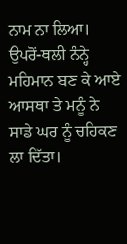ਨਾਮ ਨਾ ਲਿਆ। ਉਪਰੋਂ-ਥਲੀ ਨੰਨ੍ਹੇ ਮਹਿਮਾਨ ਬਣ ਕੇ ਆਏ ਆਸਥਾ ਤੇ ਮਨੂੰ ਨੇ ਸਾਡੇ ਘਰ ਨੂੰ ਚਹਿਕਣ ਲਾ ਦਿੱਤਾ।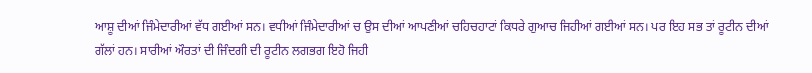ਆਸ਼ੂ ਦੀਆਂ ਜਿੰਮੇਦਾਰੀਆਂ ਵੱਧ ਗਈਆਂ ਸਨ। ਵਧੀਆਂ ਜਿੰਮੇਦਾਰੀਆਂ ਚ ਉਸ ਦੀਆਂ ਆਪਣੀਆਂ ਚਹਿਚਹਾਟਾਂ ਕਿਧਰੇ ਗੁਆਚ ਜਿਹੀਆਂ ਗਈਆਂ ਸਨ। ਪਰ ਇਹ ਸਭ ਤਾਂ ਰੂਟੀਨ ਦੀਆਂ ਗੱਲਾਂ ਹਨ। ਸਾਰੀਆਂ ਔਰਤਾਂ ਦੀ ਜਿੰਦਗੀ ਦੀ ਰੂਟੀਨ ਲਗਭਗ ਇਹੋ ਜਿਹੀ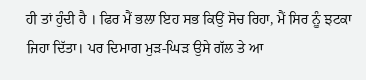ਹੀ ਤਾਂ ਹੁੰਦੀ ਹੈ । ਫਿਰ ਮੈਂ ਭਲਾ ਇਹ ਸਭ ਕਿਉਂ ਸੋਚ ਰਿਹਾ, ਮੈਂ ਸਿਰ ਨੂੰ ਝਟਕਾ ਜਿਹਾ ਦਿੱਤਾ। ਪਰ ਦਿਮਾਗ ਮੁੜ-ਘਿੜ ਉਸੇ ਗੱਲ ਤੇ ਆ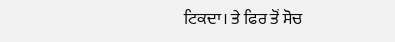ਟਿਕਦਾ। ਤੇ ਫਿਰ ਤੋਂ ਸੋਚ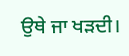ਉਥੇ ਜਾ ਖੜਦੀ।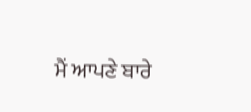ਮੈਂ ਆਪਣੇ ਬਾਰੇ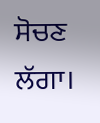ਸੋਚਣ ਲੱਗਾ।